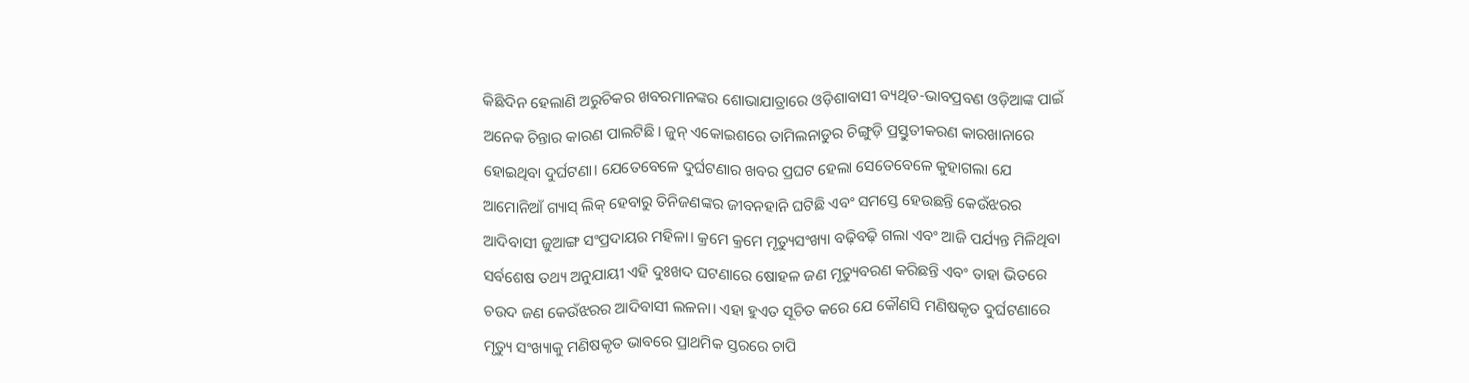କିଛିଦିନ ହେଲାଣି ଅରୁଚିକର ଖବରମାନଙ୍କର ଶୋଭାଯାତ୍ରାରେ ଓଡ଼ିଶାବାସୀ ବ୍ୟଥିତ-ଭାବପ୍ରବଣ ଓଡ଼ିଆଙ୍କ ପାଇଁ ଅନେକ ଚିନ୍ତାର କାରଣ ପାଲଟିଛି। ଜୁନ୍ ଏକୋଇଶରେ ତାମିଲନାଡୁର ଚିଙ୍ଗୁଡ଼ି ପ୍ରସ୍ତୁତୀକରଣ କାରଖାନାରେ ହୋଇଥିବା ଦୁର୍ଘଟଣା। ଯେତେବେଳେ ଦୁର୍ଘଟଣାର ଖବର ପ୍ରଘଟ ହେଲା ସେତେବେଳେ କୁହାଗଲା ଯେ ଆମୋନିଆଁ ଗ୍ୟାସ୍ ଲିକ୍ ହେବାରୁ ତିନିଜଣଙ୍କର ଜୀବନହାନି ଘଟିଛି ଏବଂ ସମସ୍ତେ ହେଉଛନ୍ତି କେଉଁଝରର ଆଦିବାସୀ ଜୁଆଙ୍ଗ ସଂପ୍ରଦାୟର ମହିଳା। କ୍ରମେ କ୍ରମେ ମୃତ୍ୟୁସଂଖ୍ୟା ବଢ଼ିବଢ଼ି ଗଲା ଏବଂ ଆଜି ପର୍ଯ୍ୟନ୍ତ ମିଳିଥିବା ସର୍ବଶେଷ ତଥ୍ୟ ଅନୁଯାୟୀ ଏହି ଦୁଃଖଦ ଘଟଣାରେ ଷୋହଳ ଜଣ ମୃତ୍ୟୁବରଣ କରିଛନ୍ତି ଏବଂ ତାହା ଭିତରେ ଚଉଦ ଜଣ କେଉଁଝରର ଆଦିବାସୀ ଲଳନା। ଏହା ହୁଏତ ସୂଚିତ କରେ ଯେ କୌଣସି ମଣିଷକୃତ ଦୁର୍ଘଟଣାରେ ମୃତ୍ୟୁ ସଂଖ୍ୟାକୁ ମଣିଷକୃତ ଭାବରେ ପ୍ରାଥମିକ ସ୍ତରରେ ଚାପି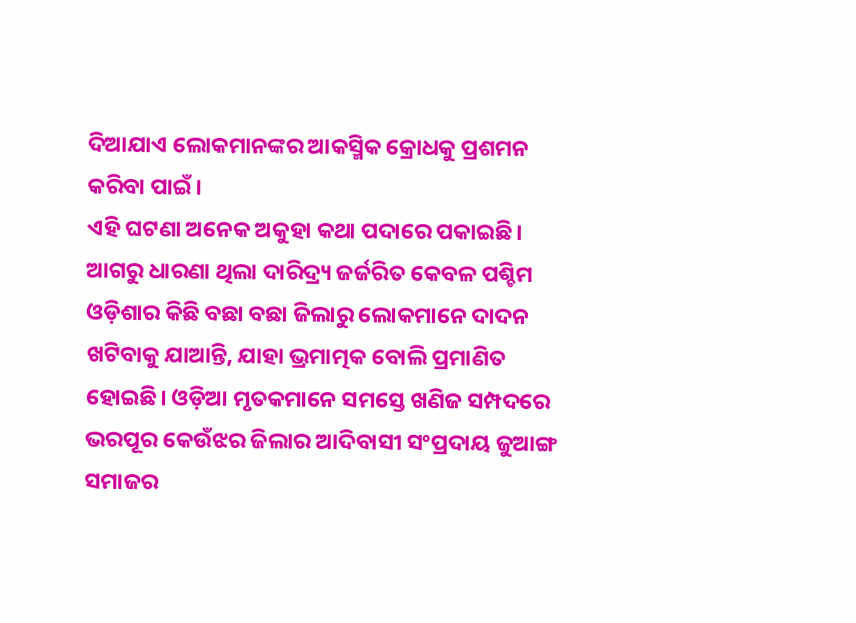ଦିଆଯାଏ ଲୋକମାନଙ୍କର ଆକସ୍ମିକ କ୍ରୋଧକୁ ପ୍ରଶମନ କରିବା ପାଇଁ।
ଏହି ଘଟଣା ଅନେକ ଅକୁହା କଥା ପଦାରେ ପକାଇଛି। ଆଗରୁ ଧାରଣା ଥିଲା ଦାରିଦ୍ର୍ୟ ଜର୍ଜରିତ କେବଳ ପଶ୍ଚିମ ଓଡ଼ିଶାର କିଛି ବଛା ବଛା ଜିଲାରୁ ଲୋକମାନେ ଦାଦନ ଖଟିବାକୁ ଯାଆନ୍ତି, ଯାହା ଭ୍ରମାତ୍ମକ ବୋଲି ପ୍ରମାଣିତ ହୋଇଛି। ଓଡ଼ିଆ ମୃତକମାନେ ସମସ୍ତେ ଖଣିଜ ସମ୍ପଦରେ ଭରପୂର କେଉଁଝର ଜିଲାର ଆଦିବାସୀ ସଂପ୍ରଦାୟ ଜୁଆଙ୍ଗ ସମାଜର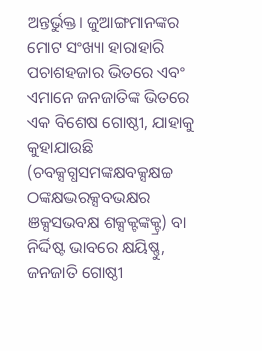ଅନ୍ତର୍ଭୁକ୍ତ। ଜୁଆଙ୍ଗମାନଙ୍କର ମୋଟ ସଂଖ୍ୟା ହାରାହାରି ପଚାଶହଜାର ଭିତରେ ଏବଂ ଏମାନେ ଜନଜାତିଙ୍କ ଭିତରେ ଏକ ବିଶେଷ ଗୋଷ୍ଠୀ, ଯାହାକୁ କୁହାଯାଉଛି (ଚବକ୍ସଗ୍ଧସମଙ୍କକ୍ଷବକ୍ସକ୍ଷଚ୍ଚ ଠଙ୍କକ୍ଷଦ୍ଭରକ୍ସବଭକ୍ଷର ଞକ୍ସସଭବକ୍ଷ ଶକ୍ସକ୍ଟଙ୍କକ୍ଟ୍ର) ବା ନିର୍ଦ୍ଦିଷ୍ଟ ଭାବରେ କ୍ଷୟିଷ୍ଣୁ, ଜନଜାତି ଗୋଷ୍ଠୀ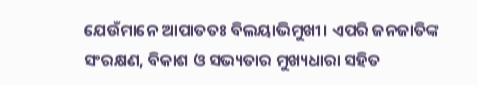ଯେଉଁମାନେ ଆପାତତଃ ବିଲୟାଭିମୁଖୀ। ଏପରି ଜନଜାତିଙ୍କ ସଂରକ୍ଷଣ, ବିକାଶ ଓ ସଭ୍ୟତାର ମୁଖ୍ୟଧାରା ସହିତ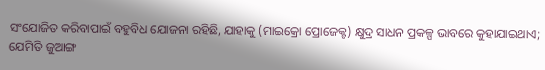ସଂଯୋଜିତ କରିବାପାଇଁ ବହୁବିଧ ଯୋଜନା ରହିଛି, ଯାହାକୁ (ମାଇକ୍ରୋ ପ୍ରୋଜେକ୍ଟ) କ୍ଷୁଦ୍ର ସାଧନ ପ୍ରକଳ୍ପ ଭାବରେ କୁହାଯାଇଥାଏ; ଯେମିତି ଜୁଆଙ୍ଗ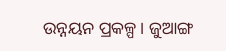ଉନ୍ନୟନ ପ୍ରକଳ୍ପ। ଜୁଆଙ୍ଗ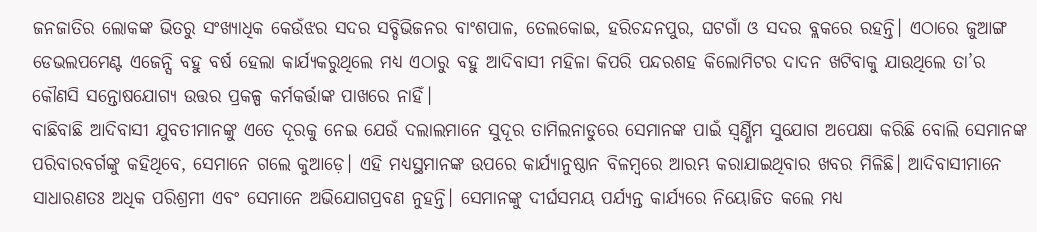ଜନଜାତିର ଲୋକଙ୍କ ଭିତରୁ ସଂଖ୍ୟାଧିକ କେଉଁଝର ସଦର ସବ୍ଡିଭିଜନର ବାଂଶପାଳ, ତେଲକୋଇ, ହରିଚନ୍ଦନପୁର, ଘଟଗାଁ ଓ ସଦର ବ୍ଲକରେ ରହନ୍ତି। ଏଠାରେ ଜୁଆଙ୍ଗ ଡେଭଲପମେଣ୍ଟ ଏଜେନ୍ସି ବହୁ ବର୍ଷ ହେଲା କାର୍ଯ୍ୟକରୁଥିଲେ ମଧ୍ୟ ଏଠାରୁ ବହୁ ଆଦିବାସୀ ମହିଳା କିପରି ପନ୍ଦରଶହ କିଲୋମିଟର ଦାଦନ ଖଟିବାକୁ ଯାଉଥିଲେ ତା’ର କୌଣସି ସନ୍ତୋଷଯୋଗ୍ୟ ଉତ୍ତର ପ୍ରକଳ୍ପ କର୍ମକର୍ତ୍ତାଙ୍କ ପାଖରେ ନାହିଁ।
ବାଛିବାଛି ଆଦିବାସୀ ଯୁବତୀମାନଙ୍କୁ ଏତେ ଦୂରକୁ ନେଇ ଯେଉଁ ଦଲାଲମାନେ ସୁଦୂର ତାମିଲନାଡୁରେ ସେମାନଙ୍କ ପାଇଁ ସ୍ବର୍ଣ୍ଣିମ ସୁଯୋଗ ଅପେକ୍ଷା କରିଛି ବୋଲି ସେମାନଙ୍କ ପରିବାରବର୍ଗଙ୍କୁ କହିଥିବେ, ସେମାନେ ଗଲେ କୁଆଡ଼େ। ଏହି ମଧ୍ୟସ୍ଥମାନଙ୍କ ଉପରେ କାର୍ଯ୍ୟାନୁଷ୍ଠାନ ବିଳମ୍ବରେ ଆରମ୍ଭ କରାଯାଇଥିବାର ଖବର ମିଳିଛି। ଆଦିବାସୀମାନେ ସାଧାରଣତଃ ଅଧିକ ପରିଶ୍ରମୀ ଏବଂ ସେମାନେ ଅଭିଯୋଗପ୍ରବଣ ନୁହନ୍ତି। ସେମାନଙ୍କୁ ଦୀର୍ଘସମୟ ପର୍ଯ୍ୟନ୍ତ କାର୍ଯ୍ୟରେ ନିୟୋଜିତ କଲେ ମଧ୍ୟ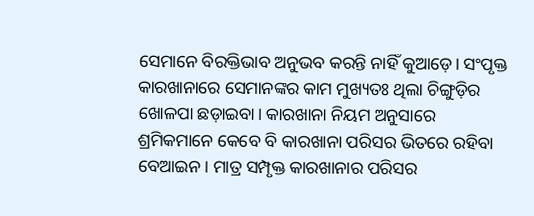ସେମାନେ ବିରକ୍ତିଭାବ ଅନୁଭବ କରନ୍ତି ନାହିଁ କୁଆଡ଼େ। ସଂପୃକ୍ତ କାରଖାନାରେ ସେମାନଙ୍କର କାମ ମୁଖ୍ୟତଃ ଥିଲା ଚିଙ୍ଗୁଡ଼ିର ଖୋଳପା ଛଡ଼ାଇବା। କାରଖାନା ନିୟମ ଅନୁସାରେ ଶ୍ରମିକମାନେ କେବେ ବି କାରଖାନା ପରିସର ଭିତରେ ରହିବା ବେଆଇନ। ମାତ୍ର ସମ୍ପୃକ୍ତ କାରଖାନାର ପରିସର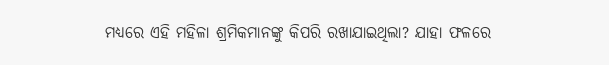ମଧ୍ୟରେ ଏହି ମହିଳା ଶ୍ରମିକମାନଙ୍କୁ କିପରି ରଖାଯାଇଥିଲା? ଯାହା ଫଳରେ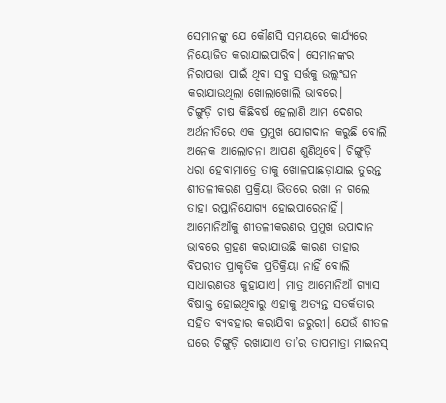ସେମାନଙ୍କୁ ଯେ କୌଣସି ସମୟରେ କାର୍ଯ୍ୟରେ ନିୟୋଜିତ କରାଯାଇପାରିବ। ସେମାନଙ୍କର ନିରାପତ୍ତା ପାଇଁ ଥିବା ସବୁ ସର୍ତ୍ତକୁ ଉଲ୍ଲଂଘନ କରାଯାଉଥିଲା ଖୋଲାଖୋଲି ଭାବରେ।
ଚିଙ୍ଗୁଡ଼ି ଚାଷ କିଛିବର୍ଷ ହେଲାଣି ଆମ ଦେଶର ଅର୍ଥନୀତିରେ ଏକ ପ୍ରମୁଖ ଯୋଗଦାନ କରୁଛି ବୋଲି ଅନେକ ଆଲୋଚନା ଆପଣ ଶୁଣିଥିବେ। ଚିଙ୍ଗୁଡ଼ି ଧରା ହେବାମାତ୍ରେ ତାକୁ ଖୋଳପାଛଡ଼ାଯାଇ ତୁରନ୍ତ ଶୀତଳୀକରଣ ପ୍ରକ୍ରିୟା ଭିତରେ ରଖା ନ ଗଲେ ତାହା ରପ୍ତାନିଯୋଗ୍ୟ ହୋଇପାରେନାହିଁ। ଆମୋନିଆଁକୁ ଶୀତଳୀକରଣର ପ୍ରମୁଖ ଉପାଦାନ ଭାବରେ ଗ୍ରହଣ କରାଯାଉଛି କାରଣ ତାହାର ବିପରୀତ ପ୍ରାକୃତିକ ପ୍ରତିକ୍ରିୟା ନାହିଁ ବୋଲି ସାଧାରଣତଃ କୁହାଯାଏ। ମାତ୍ର ଆମୋନିଆଁ ଗ୍ୟାସ ବିଷାକ୍ତ ହୋଇଥିବାରୁ ଏହାକୁ ଅତ୍ୟନ୍ତ ସତର୍କତାର ସହିତ ବ୍ୟବହାର କରାଯିବା ଜରୁରୀ। ଯେଉଁ ଶୀତଳ ଘରେ ଚିଙ୍ଗୁଡ଼ି ରଖାଯାଏ ତା’ର ତାପମାତ୍ରା ମାଇନସ୍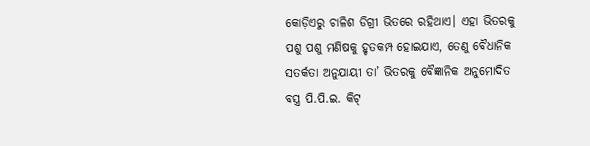କୋଡ଼ିଏରୁ ଚାଳିଶ ଡିଗ୍ରୀ ଭିତରେ ରହିଥାଏ। ଏହା ଭିତରକୁ ପଶୁ ପଶୁ ମଣିଷକୁ ହୃତକମ୍ପ ହୋଇଯାଏ, ତେଣୁ ବୈଧାନିକ ସତର୍କତା ଅନୁଯାୟୀ ତା’ ଭିତରକୁ ବୈଜ୍ଞାନିକ ଅନୁମୋଦିତ ବସ୍ତ୍ର ପି.ପି.ଇ. କିଟ୍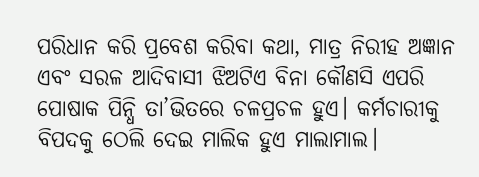ପରିଧାନ କରି ପ୍ରବେଶ କରିବା କଥା, ମାତ୍ର ନିରୀହ ଅଜ୍ଞାନ ଏବଂ ସରଳ ଆଦିବାସୀ ଝିଅଟିଏ ବିନା କୌଣସି ଏପରି ପୋଷାକ ପିନ୍ଧି ତା’ଭିତରେ ଚଳପ୍ରଚଳ ହୁଏ। କର୍ମଚାରୀକୁ ବିପଦକୁ ଠେଲି ଦେଇ ମାଲିକ ହୁଏ ମାଲାମାଲ।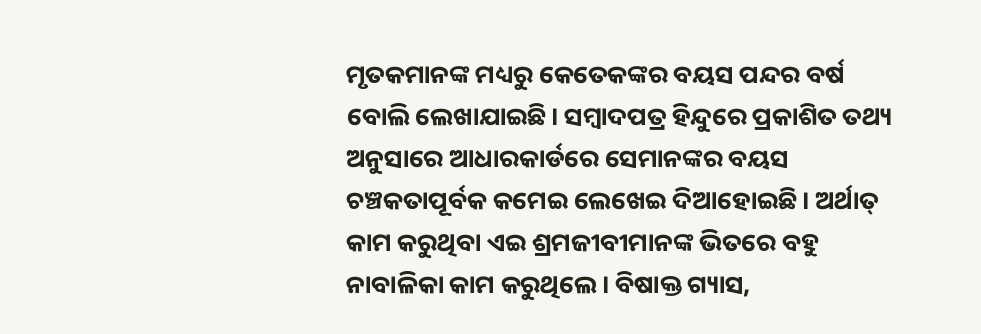ମୃତକମାନଙ୍କ ମଧ୍ୟରୁ କେତେକଙ୍କର ବୟସ ପନ୍ଦର ବର୍ଷ ବୋଲି ଲେଖାଯାଇଛି। ସମ୍ବାଦପତ୍ର ହିନ୍ଦୁରେ ପ୍ରକାଶିତ ତଥ୍ୟ ଅନୁସାରେ ଆଧାରକାର୍ଡରେ ସେମାନଙ୍କର ବୟସ ଚଞ୍ଚକତାପୂର୍ବକ କମେଇ ଲେଖେଇ ଦିଆହୋଇଛି। ଅର୍ଥାତ୍ କାମ କରୁଥିବା ଏଇ ଶ୍ରମଜୀବୀମାନଙ୍କ ଭିତରେ ବହୁ ନାବାଳିକା କାମ କରୁଥିଲେ। ବିଷାକ୍ତ ଗ୍ୟାସ,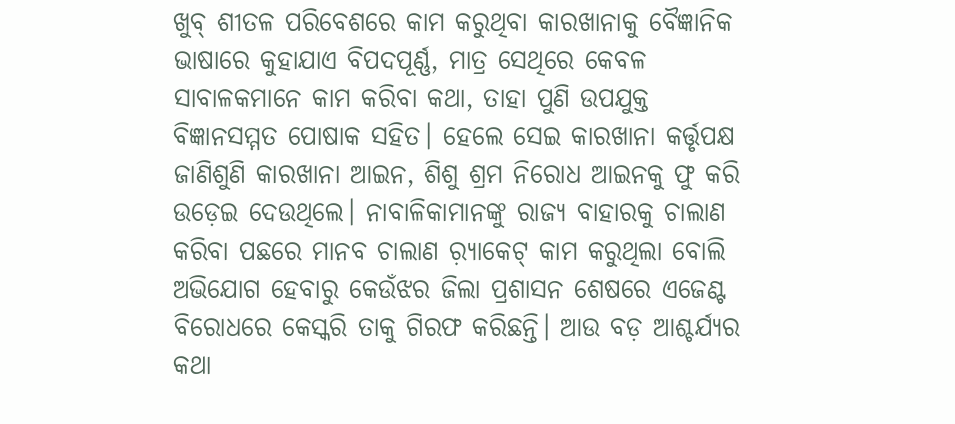ଖୁବ୍ ଶୀତଳ ପରିବେଶରେ କାମ କରୁଥିବା କାରଖାନାକୁ ବୈଜ୍ଞାନିକ ଭାଷାରେ କୁହାଯାଏ ବିପଦପୂର୍ଣ୍ଣ, ମାତ୍ର ସେଥିରେ କେବଳ ସାବାଳକମାନେ କାମ କରିବା କଥା, ତାହା ପୁଣି ଉପଯୁକ୍ତ ବିଜ୍ଞାନସମ୍ମତ ପୋଷାକ ସହିତ। ହେଲେ ସେଇ କାରଖାନା କର୍ତ୍ତୃପକ୍ଷ ଜାଣିଶୁଣି କାରଖାନା ଆଇନ, ଶିଶୁ ଶ୍ରମ ନିରୋଧ ଆଇନକୁ ଫୁ କରି ଉଡ଼େଇ ଦେଉଥିଲେ। ନାବାଳିକାମାନଙ୍କୁ ରାଜ୍ୟ ବାହାରକୁ ଚାଲାଣ କରିବା ପଛରେ ମାନବ ଚାଲାଣ ର଼୍ୟାକେଟ୍ କାମ କରୁଥିଲା ବୋଲି ଅଭିଯୋଗ ହେବାରୁ କେଉଁଝର ଜିଲା ପ୍ରଶାସନ ଶେଷରେ ଏଜେଣ୍ଟ ବିରୋଧରେ କେସ୍କରି ତାକୁ ଗିରଫ କରିଛନ୍ତି। ଆଉ ବଡ଼ ଆଶ୍ଚର୍ଯ୍ୟର କଥା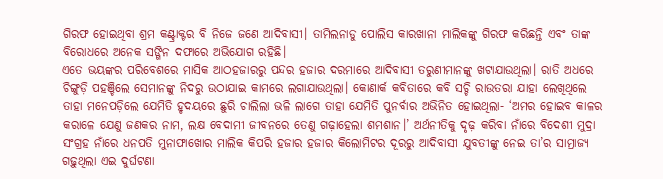ଗିରଫ ହୋଇଥିବା ଶ୍ରମ କଣ୍ଟ୍ରାକ୍ଟର ବି ନିଜେ ଜଣେ ଆଦିବାସୀ। ତାମିଲନାଡୁ ପୋଲିସ କାରଖାନା ମାଲିକଙ୍କୁ ଗିରଫ କରିଛନ୍ତି ଏବଂ ତାଙ୍କ ବିରୋଧରେ ଅନେକ ସଙ୍ଗିନ ଦଫାରେ ଅଭିଯୋଗ ରହିଛି।
ଏତେ ଭୟଙ୍କର ପରିବେଶରେ ମାସିକ ଆଠହଜାରରୁ ପନ୍ଦର ହଜାର ଦରମାରେ ଆଦିବାସୀ ତରୁଣୀମାନଙ୍କୁ ଖଟାଯାଉଥିଲା। ରାତି ଅଧରେ ଚିଙ୍ଗୁଡ଼ି ପହଞ୍ଚିଲେ ସେମାନଙ୍କୁ ନିଦରୁ ଉଠାଯାଇ କାମରେ ଲଗାଯାଉଥିଲା। କୋଣାର୍କ କବିତାରେ କବି ସଚ୍ଚି ରାଉତରା ଯାହା ଲେଖିଥିଲେ ତାହା ମନେପଡ଼ିଲେ ଯେମିତି ହୃଦୟରେ ଛୁରି ଚାଲିଲା ଭଳି ଲାଗେ ତାହା ଯେମିତି ପୁନର୍ବାର ଅଭିନିତ ହୋଇଥିଲା- ‘ଅମର ହୋଇବ କାଳର କରାଳେ ଯେଣୁ ଜଣକର ନାମ, ଲକ୍ଷ ବେଦାମୀ ଜୀବନରେ ତେଣୁ ଗଢ଼ାହେଲା ଶମଶାନ।’ ଅର୍ଥନୀତିକୁ ଦୃଢ଼ କରିବା ନାଁରେ ବିଦେଶୀ ମୁଦ୍ରା ସଂଗ୍ରହ ନାଁରେ ଧନପତି ମୁନାଫାଖୋର ମାଲିକ କିପରି ହଜାର ହଜାର କିଲୋମିଟର ଦୂରରୁ ଆଦିବାସୀ ଯୁବତୀଙ୍କୁ ନେଇ ତା’ର ସାମ୍ରାଜ୍ୟ ଗଢ଼ୁଥିଲା ଏଇ ଦୁର୍ଘଟଣା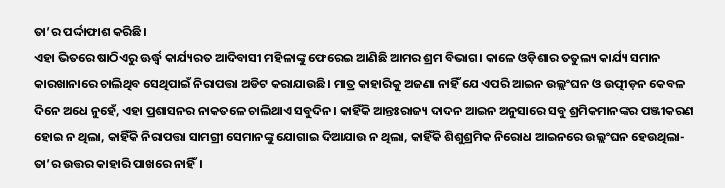ତା’ର ପର୍ଦ୍ଦାଫାଶ କରିଛି।
ଏହା ଭିତରେ ଷାଠିଏରୁ ଊର୍ଦ୍ଧ୍ୱ କାର୍ଯ୍ୟରତ ଆଦିବାସୀ ମହିଳାଙ୍କୁ ଫେରେଇ ଆଣିଛି ଆମର ଶ୍ରମ ବିଭାଗ। କାଳେ ଓଡ଼ିଶାର ତତୁଲ୍ୟ କାର୍ଯ୍ୟ ସମାନ କାରଖାନାରେ ଚାଲିଥିବ ସେଥିପାଇଁ ନିରାପତ୍ତା ଅଡିଟ କରାଯାଉଛି। ମାତ୍ର କାହାରିକୁ ଅଜଣା ନାହିଁ ଯେ ଏପରି ଆଇନ ଉଲ୍ଲଂଘନ ଓ ଉତ୍ପୀଡ଼ନ କେବଳ ଦିନେ ଅଧେ ନୁହେଁ, ଏହା ପ୍ରଶାସନର ନାକତଳେ ଚାଲିଥାଏ ସବୁଦିନ। କାହିଁକି ଆନ୍ତଃରାଜ୍ୟ ଦାଦନ ଆଇନ ଅନୁସାରେ ସବୁ ଶ୍ରମିକମାନଙ୍କର ପଞ୍ଜୀକରଣ ହୋଇ ନ ଥିଲା, କାହିଁକି ନିରାପତ୍ତା ସାମଗ୍ରୀ ସେମାନଙ୍କୁ ଯୋଗାଇ ଦିଆଯାଉ ନ ଥିଲା, କାହିଁକି ଶିଶୁଶ୍ରମିକ ନିରୋଧ ଆଇନରେ ଉଲ୍ଲଂଘନ ହେଉଥିଲା- ତା’ର ଉତ୍ତର କାହାରି ପାଖରେ ନାହିଁ।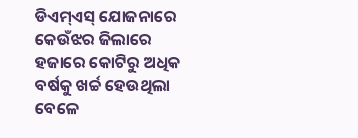ଡିଏମ୍ଏସ୍ ଯୋଜନାରେ କେଉଁଝର ଜିଲାରେ ହଜାରେ କୋଟିରୁ ଅଧିକ ବର୍ଷକୁ ଖର୍ଚ୍ଚ ହେଉଥିଲା ବେଳେ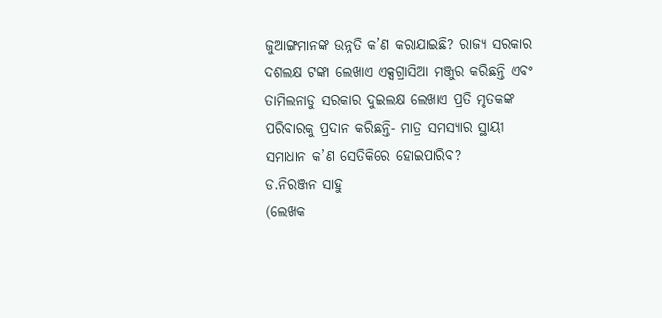ଜୁଆଙ୍ଗମାନଙ୍କ ଉନ୍ନତି କ’ଣ କରାଯାଇଛି? ରାଜ୍ୟ ସରକାର ଦଶଲକ୍ଷ ଟଙ୍କା ଲେଖାଏ ଏକ୍ସଗ୍ରାସିଆ ମଞ୍ଜୁର କରିଛନ୍ତି ଏବଂ ତାମିଲନାଡୁ ସରକାର ଦୁଇଲକ୍ଷ ଲେଖାଏ ପ୍ରତି ମୃତକଙ୍କ ପରିବାରକୁ ପ୍ରଦାନ କରିଛନ୍ତି- ମାତ୍ର ସମସ୍ୟାର ସ୍ଥାୟୀ ସମାଧାନ କ’ଣ ସେତିକିରେ ହୋଇପାରିବ?
ଡ.ନିରଞ୍ଜନ ସାହୁ
(ଲେଖକ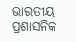ଭାରତୀୟ ପ୍ରଶାସନିକ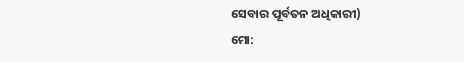ସେବାର ପୂର୍ବତନ ଅଧିକାରୀ)
ମୋ: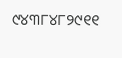୯୪୩୮୪୮୨୯୧୧